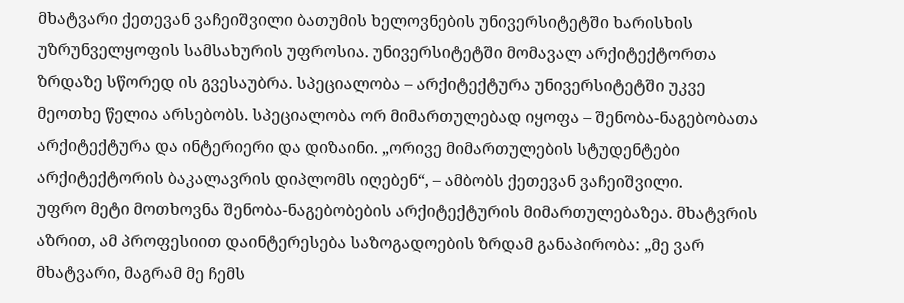მხატვარი ქეთევან ვაჩეიშვილი ბათუმის ხელოვნების უნივერსიტეტში ხარისხის უზრუნველყოფის სამსახურის უფროსია. უნივერსიტეტში მომავალ არქიტექტორთა ზრდაზე სწორედ ის გვესაუბრა. სპეციალობა – არქიტექტურა უნივერსიტეტში უკვე მეოთხე წელია არსებობს. სპეციალობა ორ მიმართულებად იყოფა – შენობა-ნაგებობათა არქიტექტურა და ინტერიერი და დიზაინი. „ორივე მიმართულების სტუდენტები არქიტექტორის ბაკალავრის დიპლომს იღებენ“, – ამბობს ქეთევან ვაჩეიშვილი.
უფრო მეტი მოთხოვნა შენობა-ნაგებობების არქიტექტურის მიმართულებაზეა. მხატვრის აზრით, ამ პროფესიით დაინტერესება საზოგადოების ზრდამ განაპირობა: „მე ვარ მხატვარი, მაგრამ მე ჩემს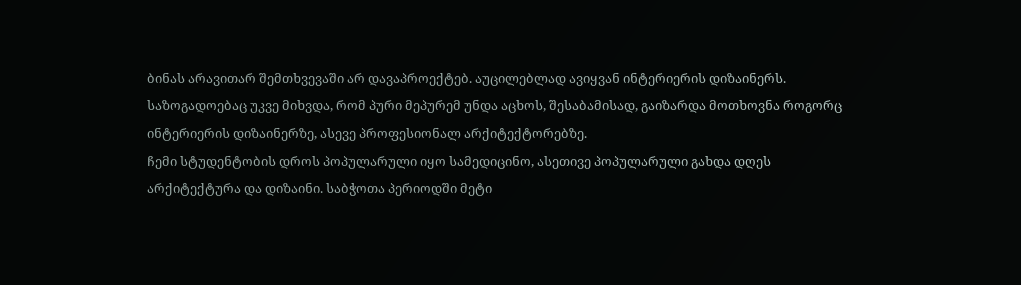ბინას არავითარ შემთხვევაში არ დავაპროექტებ. აუცილებლად ავიყვან ინტერიერის დიზაინერს. საზოგადოებაც უკვე მიხვდა, რომ პური მეპურემ უნდა აცხოს, შესაბამისად, გაიზარდა მოთხოვნა როგორც ინტერიერის დიზაინერზე, ასევე პროფესიონალ არქიტექტორებზე.
ჩემი სტუდენტობის დროს პოპულარული იყო სამედიცინო, ასეთივე პოპულარული გახდა დღეს არქიტექტურა და დიზაინი. საბჭოთა პერიოდში მეტი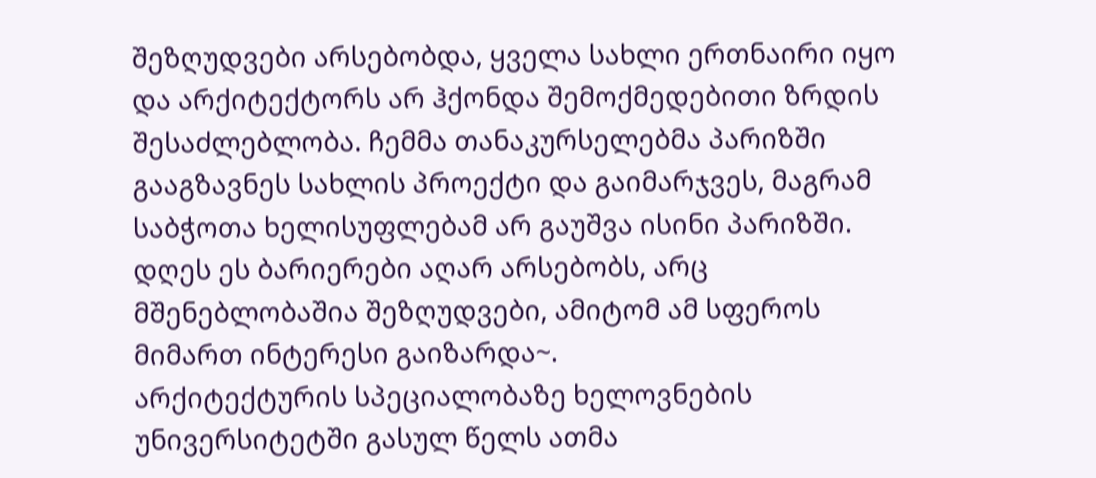შეზღუდვები არსებობდა, ყველა სახლი ერთნაირი იყო და არქიტექტორს არ ჰქონდა შემოქმედებითი ზრდის შესაძლებლობა. ჩემმა თანაკურსელებმა პარიზში გააგზავნეს სახლის პროექტი და გაიმარჯვეს, მაგრამ საბჭოთა ხელისუფლებამ არ გაუშვა ისინი პარიზში. დღეს ეს ბარიერები აღარ არსებობს, არც მშენებლობაშია შეზღუდვები, ამიტომ ამ სფეროს მიმართ ინტერესი გაიზარდა~.
არქიტექტურის სპეციალობაზე ხელოვნების უნივერსიტეტში გასულ წელს ათმა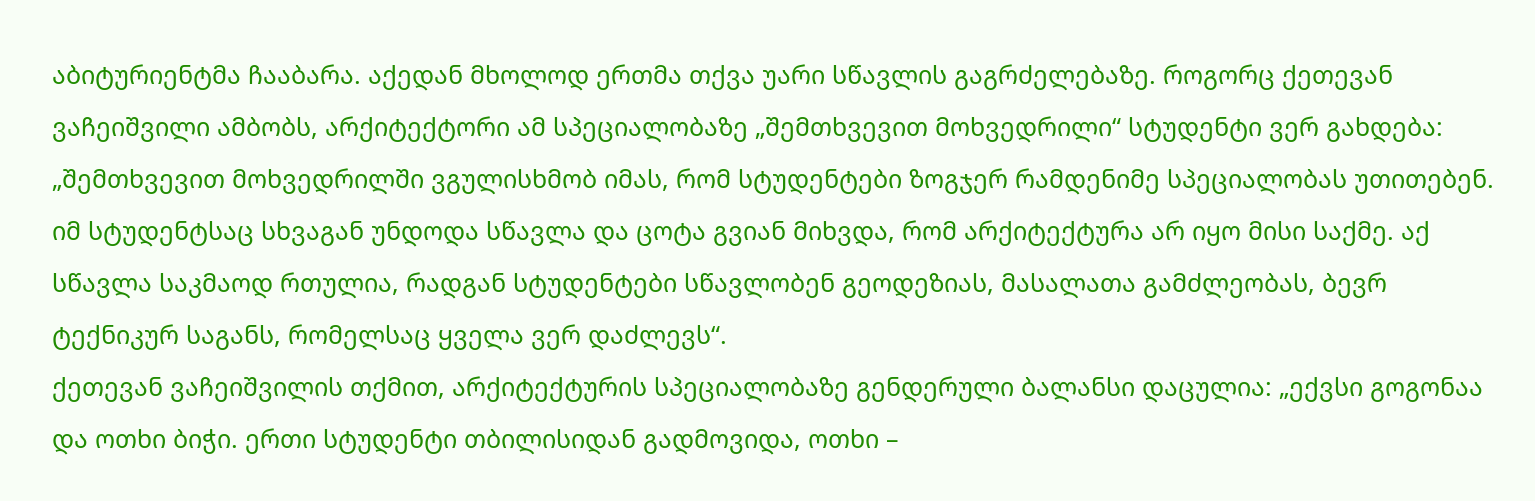აბიტურიენტმა ჩააბარა. აქედან მხოლოდ ერთმა თქვა უარი სწავლის გაგრძელებაზე. როგორც ქეთევან ვაჩეიშვილი ამბობს, არქიტექტორი ამ სპეციალობაზე „შემთხვევით მოხვედრილი“ სტუდენტი ვერ გახდება: „შემთხვევით მოხვედრილში ვგულისხმობ იმას, რომ სტუდენტები ზოგჯერ რამდენიმე სპეციალობას უთითებენ. იმ სტუდენტსაც სხვაგან უნდოდა სწავლა და ცოტა გვიან მიხვდა, რომ არქიტექტურა არ იყო მისი საქმე. აქ სწავლა საკმაოდ რთულია, რადგან სტუდენტები სწავლობენ გეოდეზიას, მასალათა გამძლეობას, ბევრ ტექნიკურ საგანს, რომელსაც ყველა ვერ დაძლევს“.
ქეთევან ვაჩეიშვილის თქმით, არქიტექტურის სპეციალობაზე გენდერული ბალანსი დაცულია: „ექვსი გოგონაა და ოთხი ბიჭი. ერთი სტუდენტი თბილისიდან გადმოვიდა, ოთხი –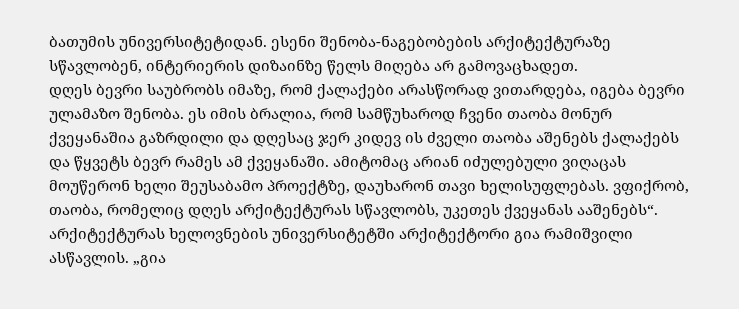ბათუმის უნივერსიტეტიდან. ესენი შენობა-ნაგებობების არქიტექტურაზე სწავლობენ, ინტერიერის დიზაინზე წელს მიღება არ გამოვაცხადეთ.
დღეს ბევრი საუბრობს იმაზე, რომ ქალაქები არასწორად ვითარდება, იგება ბევრი ულამაზო შენობა. ეს იმის ბრალია, რომ სამწუხაროდ ჩვენი თაობა მონურ ქვეყანაშია გაზრდილი და დღესაც ჯერ კიდევ ის ძველი თაობა აშენებს ქალაქებს და წყვეტს ბევრ რამეს ამ ქვეყანაში. ამიტომაც არიან იძულებული ვიღაცას მოუწერონ ხელი შეუსაბამო პროექტზე, დაუხარონ თავი ხელისუფლებას. ვფიქრობ, თაობა, რომელიც დღეს არქიტექტურას სწავლობს, უკეთეს ქვეყანას ააშენებს“.
არქიტექტურას ხელოვნების უნივერსიტეტში არქიტექტორი გია რამიშვილი ასწავლის. „გია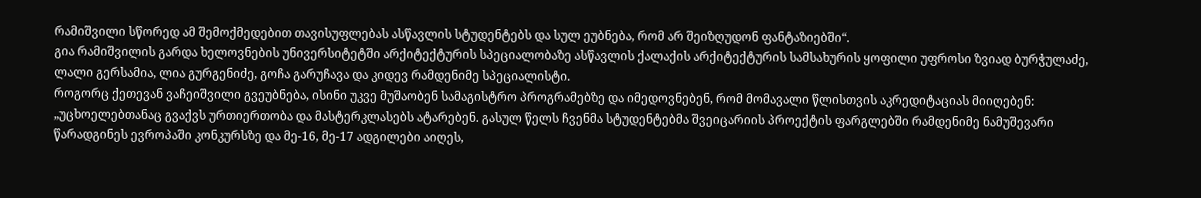რამიშვილი სწორედ ამ შემოქმედებით თავისუფლებას ასწავლის სტუდენტებს და სულ ეუბნება, რომ არ შეიზღუდონ ფანტაზიებში“.
გია რამიშვილის გარდა ხელოვნების უნივერსიტეტში არქიტექტურის სპეციალობაზე ასწავლის ქალაქის არქიტექტურის სამსახურის ყოფილი უფროსი ზვიად ბურჭულაძე, ლალი გერსამია, ლია გურგენიძე, გოჩა გარუჩავა და კიდევ რამდენიმე სპეციალისტი.
როგორც ქეთევან ვაჩეიშვილი გვეუბნება, ისინი უკვე მუშაობენ სამაგისტრო პროგრამებზე და იმედოვნებენ, რომ მომავალი წლისთვის აკრედიტაციას მიიღებენ:
„უცხოელებთანაც გვაქვს ურთიერთობა და მასტერკლასებს ატარებენ. გასულ წელს ჩვენმა სტუდენტებმა შვეიცარიის პროექტის ფარგლებში რამდენიმე ნამუშევარი წარადგინეს ევროპაში კონკურსზე და მე-16, მე-17 ადგილები აიღეს,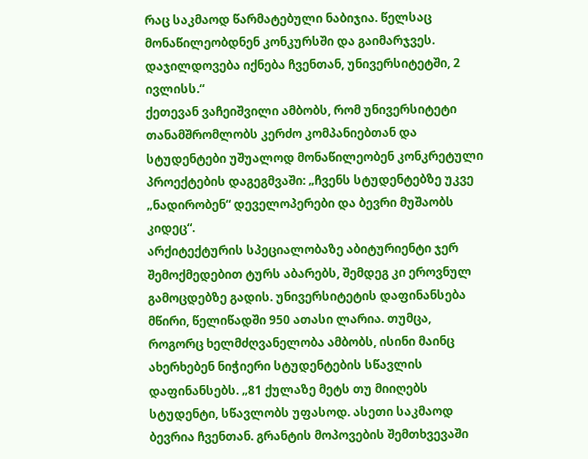რაც საკმაოდ წარმატებული ნაბიჯია. წელსაც მონაწილეობდნენ კონკურსში და გაიმარჯვეს. დაჯილდოვება იქნება ჩვენთან, უნივერსიტეტში, 2 ივლისს.“
ქეთევან ვაჩეიშვილი ამბობს, რომ უნივერსიტეტი თანამშრომლობს კერძო კომპანიებთან და სტუდენტები უშუალოდ მონაწილეობენ კონკრეტული პროექტების დაგეგმვაში: „ჩვენს სტუდენტებზე უკვე „ნადირობენ“ დეველოპერები და ბევრი მუშაობს კიდეც“.
არქიტექტურის სპეციალობაზე აბიტურიენტი ჯერ შემოქმედებით ტურს აბარებს, შემდეგ კი ეროვნულ გამოცდებზე გადის. უნივერსიტეტის დაფინანსება მწირი, წელიწადში 950 ათასი ლარია. თუმცა, როგორც ხელმძღვანელობა ამბობს, ისინი მაინც ახერხებენ ნიჭიერი სტუდენტების სწავლის დაფინანსებს. „81 ქულაზე მეტს თუ მიიღებს სტუდენტი, სწავლობს უფასოდ. ასეთი საკმაოდ ბევრია ჩვენთან. გრანტის მოპოვების შემთხვევაში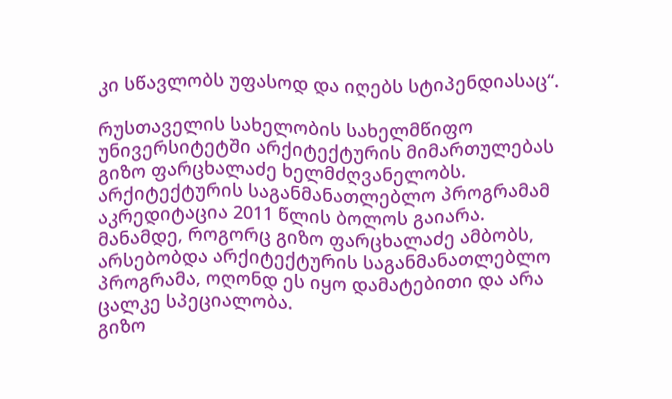კი სწავლობს უფასოდ და იღებს სტიპენდიასაც“.

რუსთაველის სახელობის სახელმწიფო უნივერსიტეტში არქიტექტურის მიმართულებას გიზო ფარცხალაძე ხელმძღვანელობს. არქიტექტურის საგანმანათლებლო პროგრამამ აკრედიტაცია 2011 წლის ბოლოს გაიარა. მანამდე, როგორც გიზო ფარცხალაძე ამბობს, არსებობდა არქიტექტურის საგანმანათლებლო პროგრამა, ოღონდ ეს იყო დამატებითი და არა ცალკე სპეციალობა.
გიზო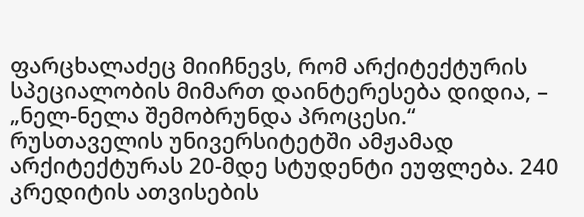ფარცხალაძეც მიიჩნევს, რომ არქიტექტურის სპეციალობის მიმართ დაინტერესება დიდია, – „ნელ-ნელა შემობრუნდა პროცესი.“
რუსთაველის უნივერსიტეტში ამჟამად არქიტექტურას 20-მდე სტუდენტი ეუფლება. 240 კრედიტის ათვისების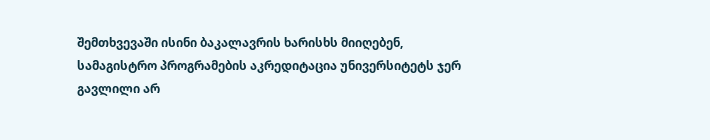შემთხვევაში ისინი ბაკალავრის ხარისხს მიიღებენ, სამაგისტრო პროგრამების აკრედიტაცია უნივერსიტეტს ჯერ გავლილი არ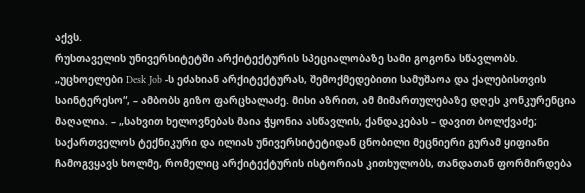აქვს.
რუსთაველის უნივერსიტეტში არქიტექტურის სპეციალობაზე სამი გოგონა სწავლობს.
„უცხოელები Desk Job -ს ეძახიან არქიტექტურას, შემოქმედებითი სამუშაოა და ქალებისთვის საინტერესო“, – ამბობს გიზო ფარცხალაძე. მისი აზრით, ამ მიმართულებაზე დღეს კონკურენცია მაღალია. – „სახვით ხელოვნებას მაია ჭყონია ასწავლის, ქანდაკებას – დავით ბოლქვაძე; საქართველოს ტექნიკური და ილიას უნივერსიტეტიდან ცნობილი მეცნიერი გურამ ყიფიანი ჩამოგვყავს ხოლმე, რომელიც არქიტექტურის ისტორიას კითხულობს, თანდათან ფორმირდება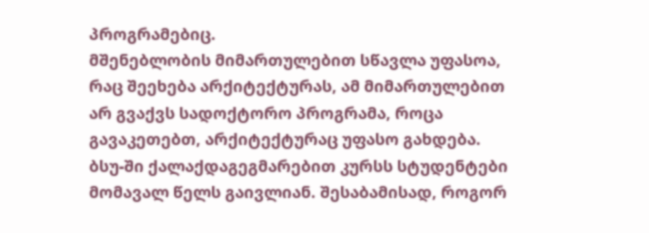პროგრამებიც.
მშენებლობის მიმართულებით სწავლა უფასოა, რაც შეეხება არქიტექტურას, ამ მიმართულებით არ გვაქვს სადოქტორო პროგრამა, როცა გავაკეთებთ, არქიტექტურაც უფასო გახდება.
ბსუ-ში ქალაქდაგეგმარებით კურსს სტუდენტები მომავალ წელს გაივლიან. შესაბამისად, როგორ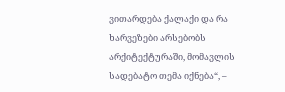ვითარდება ქალაქი და რა ხარვეზები არსებობს არქიტექტურაში, მომავლის სადებატო თემა იქნება“, –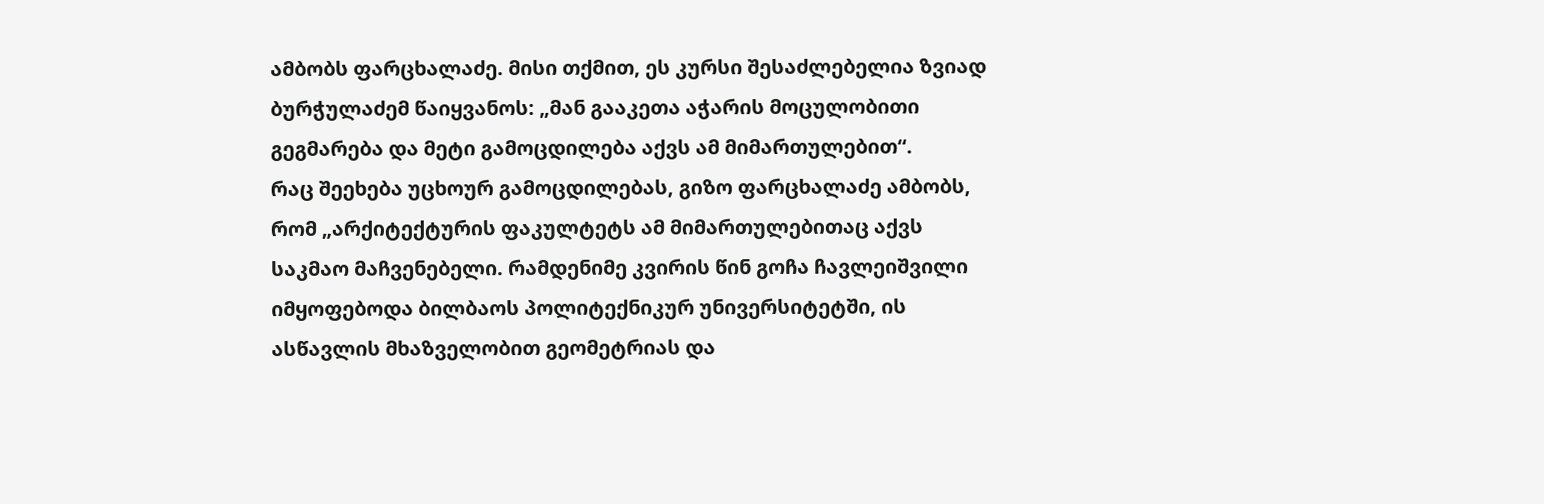ამბობს ფარცხალაძე. მისი თქმით, ეს კურსი შესაძლებელია ზვიად ბურჭულაძემ წაიყვანოს: „მან გააკეთა აჭარის მოცულობითი გეგმარება და მეტი გამოცდილება აქვს ამ მიმართულებით“.
რაც შეეხება უცხოურ გამოცდილებას, გიზო ფარცხალაძე ამბობს, რომ „არქიტექტურის ფაკულტეტს ამ მიმართულებითაც აქვს საკმაო მაჩვენებელი. რამდენიმე კვირის წინ გოჩა ჩავლეიშვილი იმყოფებოდა ბილბაოს პოლიტექნიკურ უნივერსიტეტში, ის ასწავლის მხაზველობით გეომეტრიას და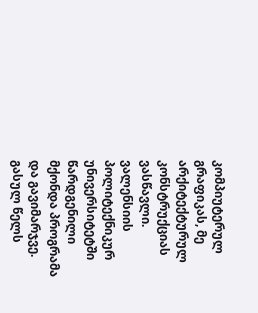კომპიუტერულ გრაფიკას, მე არქიტექტურულ კონსტრუქციას ვასწავლი. ვალენსიის პოლიტექნიკურ უნივერსიტეტში წარდგენილი მქონდა პროგრამა და გავიმარჯვე. გასულ წელს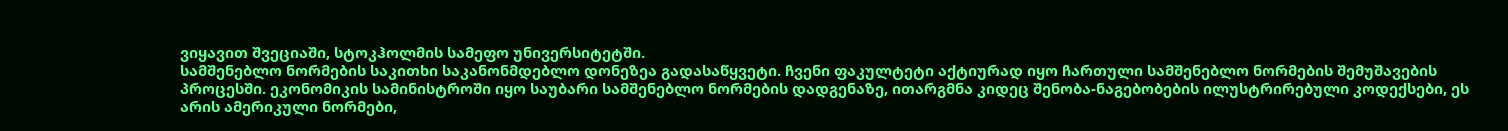ვიყავით შვეციაში, სტოკჰოლმის სამეფო უნივერსიტეტში.
სამშენებლო ნორმების საკითხი საკანონმდებლო დონეზეა გადასაწყვეტი. ჩვენი ფაკულტეტი აქტიურად იყო ჩართული სამშენებლო ნორმების შემუშავების პროცესში. ეკონომიკის სამინისტროში იყო საუბარი სამშენებლო ნორმების დადგენაზე, ითარგმნა კიდეც შენობა-ნაგებობების ილუსტრირებული კოდექსები, ეს არის ამერიკული ნორმები,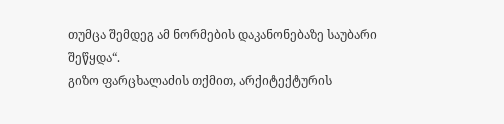თუმცა შემდეგ ამ ნორმების დაკანონებაზე საუბარი შეწყდა“.
გიზო ფარცხალაძის თქმით, არქიტექტურის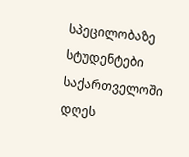სპეცილობაზე სტუდენტები საქართველოში დღეს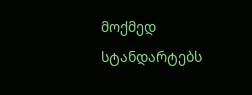მოქმედ სტანდარტებს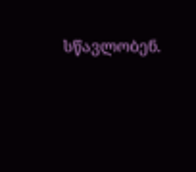სწავლობენ.